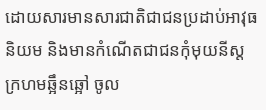ដោយសារមានសារជាតិជាជនប្រដាប់អាវុធនិយម និងមានកំណើតជាជនកុំមុយនីស្ត ក្រហមឆ្អឹនឆ្អៅ ចូល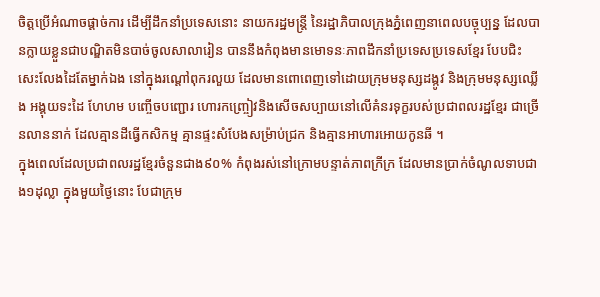ចិត្តប្រើអំណាចផ្តាច់ការ ដើម្បីដឹកនាំប្រទេសនោះ នាយករដ្ឋមន្រ្តី នៃរដ្ឋាភិបាលក្រុងភ្នំពេញនាពេលបច្ចុប្បន្ន ដែលបានក្លាយខ្លួនជាបណ្ឌិតមិនបាច់ចូលសាលារៀន បាននឹងកំពុងមានមោទនៈភាពដឹកនាំប្រទេសប្រទេសខ្មែរ បែបជិះសេះលែងដៃតែម្នាក់ឯង នៅក្នុងរណ្តៅពុករលួយ ដែលមានពោពេញទៅដោយក្រុមមនុស្សដង្កូវ និងក្រុមមនុស្សឈ្លើង អង្គុយទះដៃ ហែហម បញ្ចើចបញ្ជោរ ហោរកញ្ច្រៀវនិងសើចសប្បាយនៅលើគំនរទុក្ខរបស់ប្រជាពលរដ្ឋខ្មែរ ជាច្រើនលាននាក់ ដែលគ្មានដីធ្វើកសិកម្ម គ្មានផ្ទះសំបែងសម្រ៉ាប់ជ្រក និងគ្មានអាហារអោយកូនឆី ។
ក្នុងពេលដែលប្រជាពលរដ្ឋខ្មែរចំនួនជាង៩០% កំពុងរស់នៅក្រោមបន្ទាត់ភាពក្រីក្រ ដែលមានប្រាក់ចំណូលទាបជាង១ដុល្លា ក្នុងមួយថ្ងៃនោះ បែជាក្រុម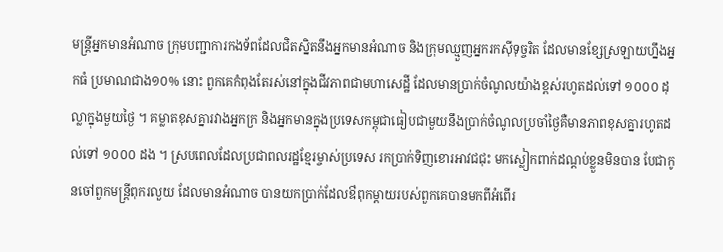មន្រ្តីអ្នកមានអំណាច ក្រុមបញ្ជាការកងទ័ពដែលជិតស្និតនឹងអ្នកមានអំណាច និងក្រុមឈ្មួញអ្នករកស៊ីទុច្ចរិត ដែលមានខ្សែស្រឡាយហ្នឹងអ្នកធំ ប្រមាណជាង១០% នោះ ពួកគេកំពុងតែរស់នៅក្នុងជីវភាពជាមហាសេដ្ឋី ដែលមានប្រាក់ចំណូលយ៉ាងខ្ពស់រហូតដល់ទៅ ១០០០ ដុល្លាក្នុងមួយថ្ងៃ ។ គម្លាតខុសគ្នារវាងអ្នកក្រ និងអ្នកមានក្នុងប្រទេសកម្ពុជាធៀបជាមួយនឹងប្រាក់ចំណូលប្រចាំថ្ងៃគឺមានភាពខុសគ្នារហូតដល់ទៅ ១០០០ ដង ។ ស្របពេលដែលប្រជាពលរដ្ឋខ្មែរម្ចាស់ប្រទេស រកប្រាក់ទិញខោរអាវជជុះ មកស្លៀកពាក់ដណ្តប់ខ្លួនមិនបាន បែជាកូនចៅពួកមន្រ្តីពុករលួយ ដែលមានអំណាច បានយកប្រាក់ដែលឳពុកម្តាយរបស់ពួកគេបានមកពីអំពើរ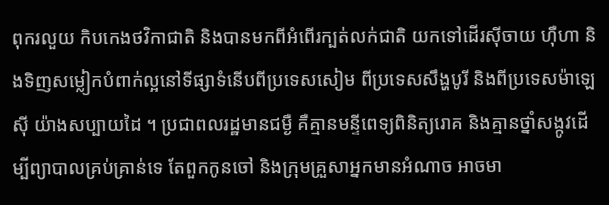ពុករលួយ កិបកេងថវិកាជាតិ និងបានមកពីអំពើរក្បត់លក់ជាតិ យកទៅដើរស៊ីចាយ ហ៊ឺហា និងទិញសម្លៀកបំពាក់ល្អនៅទីផ្សាទំនើបពីប្រទេសសៀម ពីប្រទេសសឹង្ហបូរី និងពីប្រទេសម៉ាឡេស៊ី យ៉ាងសប្បាយដៃ ។ ប្រជាពលរដ្ឋមានជម្ងឺ គឺគ្មានមន្ទីពេទ្យពិនិត្យរោគ និងគ្មានថ្នាំសង្កូវដើម្បីព្យាបាលគ្រប់គ្រាន់ទេ តែពួកកូនចៅ និងក្រុមគ្រួសាអ្នកមានអំណាច អាចមា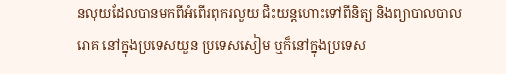នលុយដែលបានមកពីអំពើរពុករលួយ ជិះយន្តហោះទៅពីនិត្យ និងព្យាបាលបាលរោគ នៅក្នុងប្រទេសយួន ប្រទេសសៀម ឬក៏នៅក្នុងប្រទេស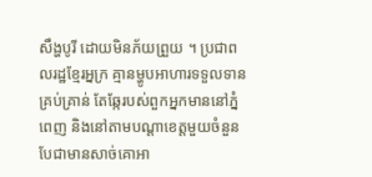សឹង្ហបូរី ដោយមិនភ័យព្រួយ ។ ប្រជាពលរដ្ឋខ្មែរអ្នក្រ គ្មានម្ហូបអាហារទទួលទានគ្រប់គ្រាន់ តែឆ្កែរបស់ពួកអ្នកមាននៅភ្នំពេញ និងនៅតាមបណ្តាខេត្តមួយចំនួន បែជាមានសាច់គោអា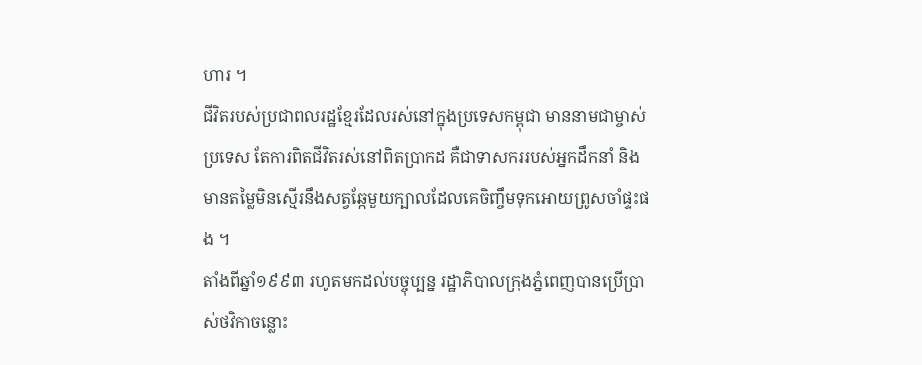ហារ ។
ជីវិតរបស់ប្រជាពលរដ្ឋខ្មែរដែលរស់នៅក្នុងប្រទេសកម្ពុជា មាននាមជាម្ចាស់ប្រទេស តែការពិតជីវិតរស់នៅពិតប្រាកដ គឺជាទាសកររបស់អ្នកដឹកនាំ និងមានតម្លៃមិនស្មើរនឹងសត្វឆ្កែមួយក្បាលដែលគេចិញ្ចឹមទុកអោយព្រូសចាំផ្ទះផង ។
តាំងពីឆ្នាំ១៩៩៣ រហូតមកដល់បច្ចុប្បន្ន រដ្ឋាភិបាលក្រុងភ្នំពេញបានប្រើប្រាស់ថវិកាចន្លោះ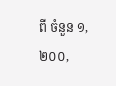ពី ចំនួន ១,២០០,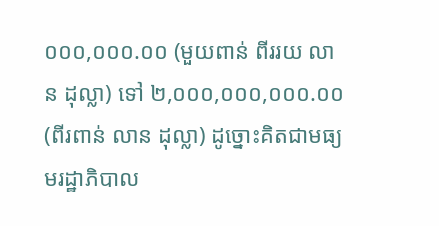០០០,០០០.០០ (មួយពាន់ ពីររយ លាន ដុល្លា) ទៅ ២,០០០,០០០,០០០.០០ (ពីរពាន់ លាន ដុល្លា) ដូច្នោះគិតជាមធ្យមរដ្ឋាភិបាល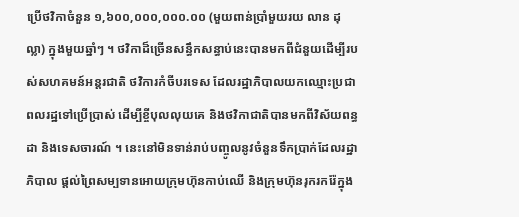ប្រើថវិកាចំនួន ១,៦០០,០០០,០០០.០០ (មួយពាន់ប្រាំមួយរយ លាន ដុល្លា) ក្នុងមួយឆ្នាំៗ ។ ថវិកាដ៏ច្រើនសន្ធឹកសន្ធាប់នេះបានមកពីជំនួយដើម្បីរបស់សហគមន៍អន្តរជាតិ ថវិការកំចីបរទេស ដែលរដ្ឋាភិបាលយកឈ្មោះប្រជាពលរដ្ឋទៅប្រើប្រាស់ ដើម្បីខ្ចីបុលលុយគេ និងថវិកាជាតិបានមកពីវិស័យពន្ធដា និងទេសចារណ៍ ។ នេះនៅមិនទាន់រាប់បញ្ចូលនូវចំនួនទឹកប្រាក់ដែលរដ្ឋាភិបាល ផ្តល់ព្រៃសម្បទានអោយក្រុមហ៊ុនកាប់ឈើ និងក្រុមហ៊ុនរុករករ៉ែក្នុង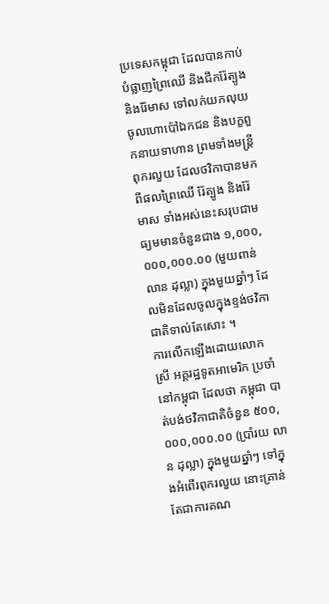ប្រទេសកម្ពុជា ដែលបានកាប់បំផ្លាញព្រៃឈើ និងជីករ៉ែត្បូង និងរ៉ែមាស ទៅលក់យកលុយចូលហោប៉ៅឯកជន និងបក្ខពួកនាយទាហាន ព្រមទាំងមន្រ្តីពុករលួយ ដែលថវិកាបានមកពីផលព្រៃឈើ រ៉ែត្បូង និងរ៉ែមាស ទាំងអស់នេះសរុបជាមធ្យមមានចំនួនជាង ១,០០០,០០០,០០០.០០ (មួយពាន់លាន ដុល្លា) ក្នុងមួយឆ្នាំៗ ដែលមិនដែលចូលក្នុងខ្ទង់ថវិកាជាតិទាល់តែសោះ ។
ការលើកឡើងដោយលោកស្រី អគ្គរដ្ឋទូតអាមេរិក ប្រចាំនៅកម្ពុជា ដែលថា កម្ពុជា បាត់បង់ថវិកាជាតិចំនួន ៥០០,០០០,០០០.០០ (ប្រាំរយ លាន ដុល្លា) ក្នុងមួយឆ្នាំៗ ទៅក្នុងអំពើរពុករលួយ នោះគ្រាន់តែជាការគណ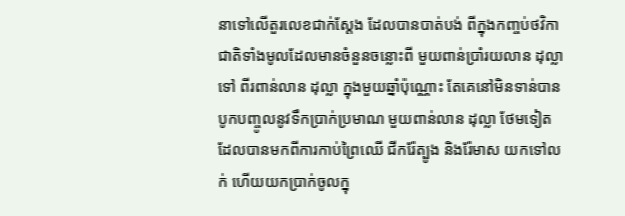នាទៅលើតួរលេខជាក់ស្តែង ដែលបានបាត់បង់ ពីក្នុងកញ្ចប់ថវិកាជាតិទាំងមូលដែលមានចំនួនចន្លោះពី មួយពាន់ប្រាំរយលាន ដុល្លា ទៅ ពីរពាន់លាន ដុល្លា ក្នុងមួយឆ្នាំប៉ុណ្ណោះ តែគេនៅមិនទាន់បានបូកបញ្ចូលនូវទឹកប្រាក់ប្រមាណ មួយពាន់លាន ដុល្លា ថែមទៀតដែលបានមកពីការកាប់ព្រៃឈើ ជីករ៉ែត្បូង និងរ៉ែមាស យកទៅលក់ ហើយយកប្រាក់ចូលក្នុ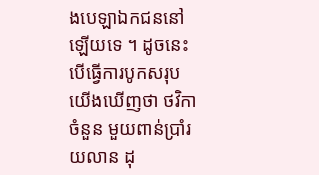ងបេឡាឯកជននៅឡើយទេ ។ ដូចនេះបើធ្វើការបូកសរុប យើងឃើញថា ថវិកាចំនួន មួយពាន់ប្រាំរយលាន ដុ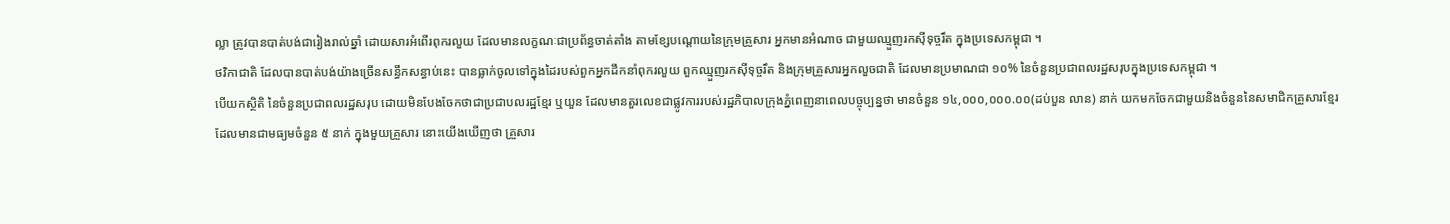ល្លា ត្រូវបានបាត់បង់ជារៀងរាល់ឆ្នាំ ដោយសារអំពើរពុករលួយ ដែលមានលក្ខណៈជាប្រព័ន្ធចាត់តាំង តាមខ្សែបណ្តោយនៃក្រុមគ្រួសារ អ្នកមានអំណាច ជាមួយឈ្មួញរកស៊ីទុច្ចរឹត ក្នុងប្រទេសកម្ពុជា ។
ថវិកាជាតិ ដែលបានបាត់បង់យ៉ាងច្រើនសន្ធឹកសន្ធាប់នេះ បានធ្លាក់ចូលទៅក្នុងដៃរបស់ពួកអ្នកដឹកនាំពុករលួយ ពួកឈ្មួញរកស៊ីទុច្ចរឹត និងក្រុមគ្រួសារអ្នកលួចជាតិ ដែលមានប្រមាណជា ១០% នៃចំនួនប្រជាពលរដ្ឋសរុបក្នុងប្រទេសកម្ពុជា ។
បើយកស្ថិតិ នៃចំនួនប្រជាពលរដ្ឋសរុប ដោយមិនបែងចែកថាជាប្រជាបលរដ្ឋខ្មែរ ឬយួន ដែលមានតួរលេខជាផ្លូវការរបស់រដ្ឋភិបាលក្រុងភ្នំពេញនាពេលបច្ចុប្បន្នថា មានចំនួន ១៤,០០០,០០០.០០(ដប់បួន លាន) នាក់ យកមកចែកជាមួយនិងចំនួននៃសមាជិកគ្រួសារខ្មែរ ដែលមានជាមធ្យមចំនួន ៥ នាក់ ក្នុងមួយគ្រួសារ នោះយើងឃើញថា គ្រួសារ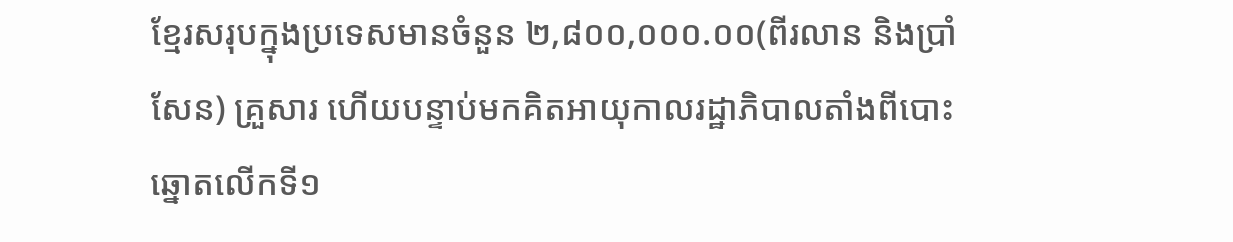ខ្មែរសរុបក្នុងប្រទេសមានចំនួន ២,៨០០,០០០.០០(ពីរលាន និងប្រាំសែន) គ្រួសារ ហើយបន្ទាប់មកគិតអាយុកាលរដ្ឋាភិបាលតាំងពីបោះឆ្នោតលើកទី១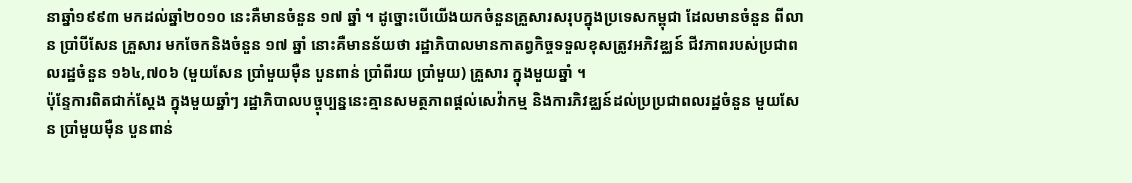នាឆ្នាំ១៩៩៣ មកដល់ឆ្នាំ២០១០ នេះគឺមានចំនួន ១៧ ឆ្នាំ ។ ដូច្នោះបើយើងយកចំនួនគ្រួសារសរុបក្នុងប្រទេសកម្ពុជា ដែលមានចំនួន ពីលាន ប្រាំបីសែន គ្រួសារ មកចែកនិងចំនួន ១៧ ឆ្នាំ នោះគឺមានន័យថា រដ្ឋាភិបាលមានកាតព្វកិច្ចទទួលខុសត្រូវអភិវឌ្ឈន៍ ជីវភាពរបស់ប្រជាពលរដ្ឋចំនួន ១៦៤,៧០៦ (មួយសែន ប្រាំមួយម៉ឺន បួនពាន់ ប្រាំពីរយ ប្រាំមួយ) គ្រួសារ ក្នុងមួយឆ្នាំ ។
ប៉ុន្ទែការពិតជាក់ស្តែង ក្នុងមួយឆ្នាំៗ រដ្ឋាភិបាលបច្ចុប្បន្ននេះគ្មានសមត្ថភាពផ្តល់សេវ៉ាកម្ម និងការភិវឌ្ឈន៍ដល់ប្រប្រជាពលរដ្ឋចំនួន មួយសែន ប្រាំមួយម៉ឺន បួនពាន់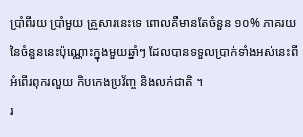ប្រាំពីរយ ប្រាំមួយ គ្រួសារនេះទេ ពោលគឺមានតែចំនួន ១០% ភាគរយនៃចំនួននេះប៉ុណ្ណោះក្នុងមួយឆ្នាំៗ ដែលបានទទួលប្រាក់ទាំងអស់នេះពីអំពើរពុករលួយ កិបកេងប្រវ័ញ្ច និងលក់ជាតិ ។
រ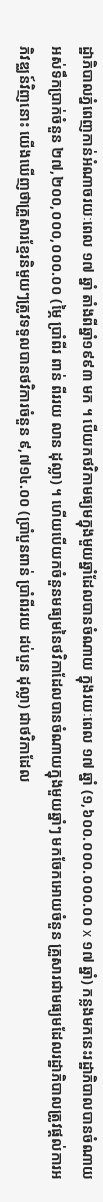ដ្ឋាភិបាលភ្នំពេញកាន់អំណាចរយៈពេល ១៧ ឆ្នាំ តាំងពីឆ្នាំ១៩៩៣ មក ។ បើយកថវិកាមធ្យមក្នុងមួយឆ្នាំដែលបានចំណាយ ក្នុងរយៈពេល ១៧ ឆ្នាំ (១,៦០០.០០០.០០០.០០ x ១៧ ឆ្នាំ) កន្លងមកនេះរដ្ឋាភិបាលបានចំណាយអស់ទឹកប្រាក់ចំនួន ២៧,២០០,០០០,០០០.០០ (ម្ភៃ ប្រាំពីរ ពាន់ ពីររយ លាន ដុល្លា) ។ ហើយបើយកចំនួនមធ្យមនៃថវិកាដែលបានចំណាយក្នុងមួយឆ្នាំៗ មកចែកអោយចំនួន គ្រួសារជាមធ្យមដែលរដ្ឋាភិបាលត្រូវផ្តល់ការអភិវឌ្ឈន៍វិញនោះ យើងឃើញថាគ្រួសារខ្មែរនិមួយៗត្រូវទទួលបានថវិការចំនួន ៩,៧១៤.០០ (ប្រាំបួនពាន់ ប្រាំពីររយ ដប់បួន ដុល្លា) ជាថវិកាដែល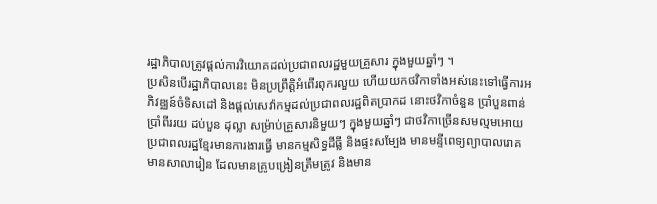រដ្ឋាភិបាលត្រូវផ្តល់ការវិយោគដល់ប្រជាពលរដ្ឋមួយគ្រួសារ ក្នុងមួយឆ្នាំៗ ។
ប្រសិនបើរដ្ឋាភិបាលនេះ មិនប្រព្រឹត្តិអំពើរពុករលួយ ហើយយកថវិកាទាំងអស់នេះទៅធ្វើការអភិវឌ្ឈន៍ចំទិសដៅ និងផ្តល់សេវ៉ាកម្មដល់ប្រជាពលរដ្ឋពិតប្រាកដ នោះថវិកាចំនួន ប្រាំបួនពាន់ ប្រាំពីររយ ដប់បួន ដុល្លា សម្រ៉ាប់គ្រួសារនិមួយៗ ក្នុងមួយឆ្នាំៗ ជាថវិកាច្រើនសមល្មមអោយប្រជាពលរដ្ឋខ្មែរមានការងារធ្វើ មានកម្មសិទ្ធដីធ្លី និងផ្ទះសម្បែង មានមន្ទីពេទ្យព្យាបាលរោគ មានសាលារៀន ដែលមានគ្រូបង្រៀនត្រឹមត្រូវ និងមាន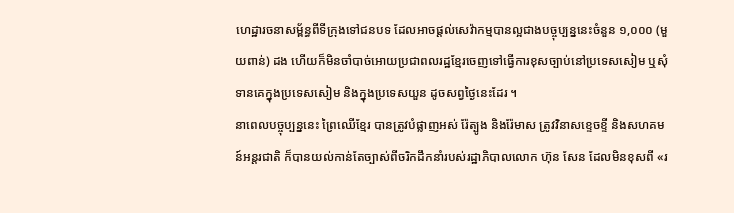ហេដ្ឋារចនាសម្ព័ន្ធពីទីក្រុងទៅជនបទ ដែលអាចផ្តល់សេវ៉ាកម្មបានល្អជាងបច្ចុប្បន្ននេះចំនួន ១,០០០ (មួយពាន់) ដង ហើយក៏មិនចាំបាច់អោយប្រជាពលរដ្ឋខ្មែរចេញទៅធ្វើការខុសច្បាប់នៅប្រទេសសៀម ឬសុំទានគេក្នុងប្រទេសសៀម និងក្នុងប្រទេសយួន ដូចសព្វថ្ងៃនេះដែរ ។
នាពេលបច្ចុប្បន្ននេះ ព្រៃឈើខ្មែរ បានត្រូវបំផ្លាញអស់ រ៉ែត្បូង និងរ៉ែមាស ត្រូវវិនាសខ្ទេចខ្ទី និងសហគមន៍អន្តរជាតិ ក៏បានយល់កាន់តែច្បាស់ពីចរិកដឹកនាំរបស់រដ្ឋាភិបាលលោក ហ៊ុន សែន ដែលមិនខុសពី «រ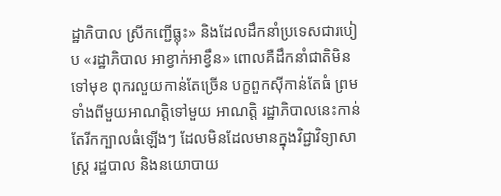ដ្ឋាភិបាល ស្រីកញ្ជើធ្លុះ» និងដែលដឹកនាំប្រទេសជារបៀប «រដ្ឋាភិបាល អាខ្វាក់អាខ្វឹន» ពោលគឺដឹកនាំជាតិមិនទៅមុខ ពុករលួយកាន់តែច្រើន បក្ខពួកស៊ីកាន់តែធំ ព្រមទាំងពីមួយអាណត្តិទៅមួយ អាណត្តិ រដ្ឋាភិបាលនេះកាន់តែរីកក្បាលធំឡើងៗ ដែលមិនដែលមានក្នុងវិជ្ជាវិទ្យាសាស្រ្ត រដ្ឋបាល និងនយោបាយ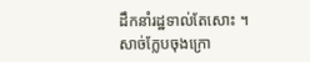ដឹកនាំរដ្ឋទាល់តែសោះ ។
សាច់ក្លែបចុងក្រោ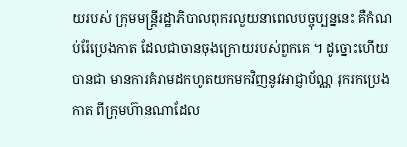យរបស់ ក្រុមមន្រ្តីរដ្ឋាភិបាលពុករលួយនាពេលបច្ចុប្បន្ននេះ គឺកំណប់រ៉ែប្រេងកាត ដែលជាចានចុងក្រោយរបស់ពួកគេ ។ ដូច្នោះហើយបានជា មានការគំរាមដកហូតយកមកវិញនូវអាជ្ញាប័ណ្ណ រុករកប្រេងកាត ពីក្រុមហ៊ានណាដែល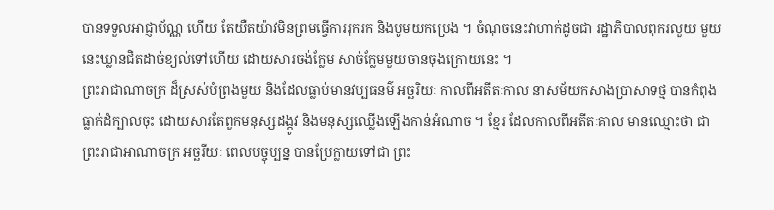បានទទួលអាជ្ញាប័ណ្ណ ហើយ តែយឺតយ៉ាវមិនព្រមធ្វើការរុករក និងបូមយកប្រេង ។ ចំណុចនេះវាហាក់ដូចជា រដ្ឋាភិបាលពុករលួយ មួយនេះឃ្លានជិតដាច់ខ្យល់ទៅហើយ ដោយសារចង់ក្លែម សាច់ក្លែមមួយចានចុងក្រោយនេះ ។
ព្រះរាជាណាចក្រ ដ៏ស្រស់បំព្រងមួយ និងដែលធ្លាប់មានវប្បធនម៌ អច្ឆរិយៈ កាលពីអតីតៈកាល នាសម័យកសាងប្រាសាទថ្ម បានកំពុងធ្លាក់ដំក្បាលចុះ ដោយសារតែពួកមនុស្សដង្កូវ និងមនុស្សឈ្លើងឡើងកាន់អំណាច ។ ខ្មែរ ដែលកាលពីអតីតៈគាល មានឈ្មោះថា ជាព្រះរាជាអាណាចក្រ អច្ឆរីយៈ ពេលបច្ចុប្បន្ន បានប្រែក្លាយទៅជា ព្រះ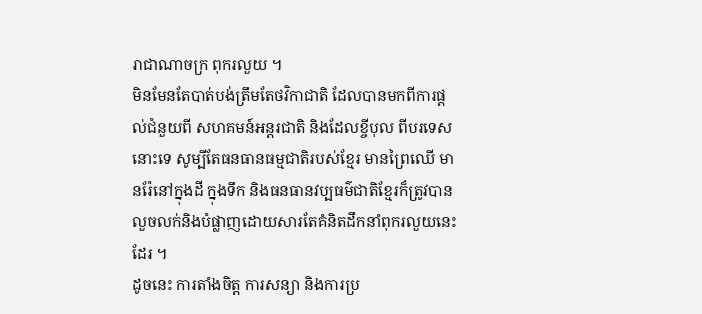រាជាណាចក្រ ពុករលួយ ។
មិនមែនតែបាត់បង់ត្រឹមតែថវិកាជាតិ ដែលបានមកពីការផ្តល់ជំនួយពី សហគមន៍អន្តរជាតិ និងដែលខ្ចីបុល ពីបរទេស នោះទេ សូម្បីតែធនធានធម្មជាតិរបស់ខ្មែរ មានព្រៃឈើ មានរ៉ែនៅក្នុងដី ក្នុងទឹក និងធនធានវប្បធម៌ជាតិខ្មែរក៏ត្រូវបានលួចលក់និងបំផ្លាញដោយសារតែគំនិតដឹកនាំពុករលួយនេះដែរ ។
ដូចនេះ ការតាំងចិត្ត ការសន្យា និងការប្រ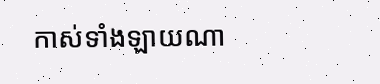កាស់ទាំងឡាយណា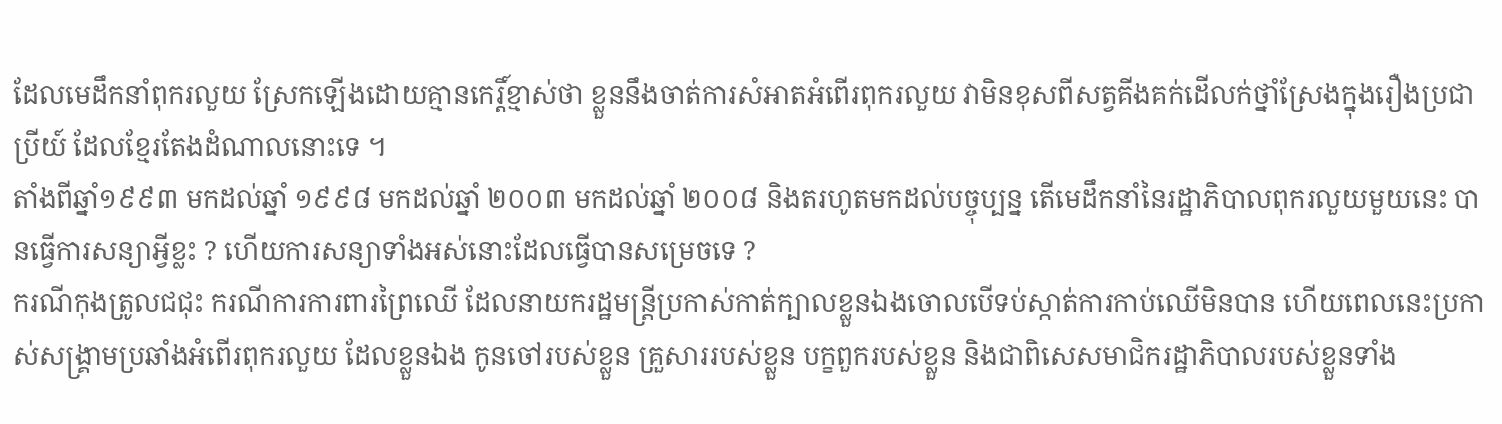ដែលមេដឹកនាំពុករលួយ ស្រែកឡើងដោយគ្មានកេរ្តិ៍ខ្មាស់ថា ខ្លួននឹងចាត់ការសំអាតអំពើរពុករលួយ វាមិនខុសពីសត្វគីងគក់ដើលក់ថ្នាំស្រែងក្នុងរឿងប្រជាប្រីយ៍ ដែលខ្មែរតែងដំណាលនោះទេ ។
តាំងពីឆ្នាំ១៩៩៣ មកដល់ឆ្នាំ ១៩៩៨ មកដល់ឆ្នាំ ២០០៣ មកដល់ឆ្នាំ ២០០៨ និងតរហូតមកដល់បច្ចុប្បន្ន តើមេដឹកនាំនៃរដ្ឋាភិបាលពុករលួយមួយនេះ បានធ្វើការសន្យាអ្វីខ្លះ ? ហើយការសន្យាទាំងអស់នោះដែលធ្វើបានសម្រេចទេ ?
ករណីកុងត្រូលជជុះ ករណីការការពារព្រៃឈើ ដែលនាយករដ្ឋមន្រ្តីប្រកាស់កាត់ក្បាលខ្លួនឯងចោលបើទប់ស្កាត់ការកាប់ឈើមិនបាន ហើយពេលនេះប្រកាស់សង្គ្រាមប្រឆាំងអំពើរពុករលួយ ដែលខ្លួនឯង កូនចៅរបស់ខ្លួន គ្រួសាររបស់ខ្លួន បក្ខពួករបស់ខ្លួន និងជាពិសេសមាជិករដ្ឋាភិបាលរបស់ខ្លួនទាំង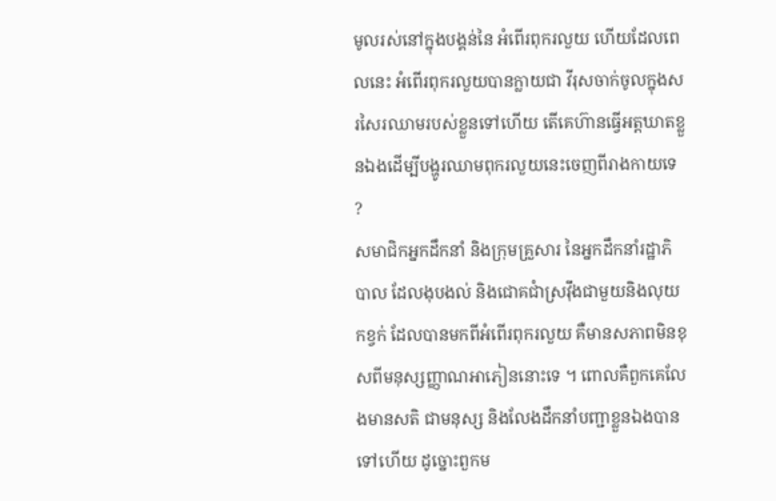មូលរស់នៅក្នុងបង្គន់នៃ អំពើរពុករលួយ ហើយដែលពេលនេះ អំពើរពុករលួយបានក្លាយជា វីរុសចាក់ចូលក្នុងសរសៃរឈាមរបស់ខ្លួនទៅហើយ តើគេហ៊ានធ្វើអត្តឃាតខ្លួនឯងដើម្បីបង្ហូរឈាមពុករលួយនេះចេញពីរាងកាយទេ ?
សមាជិកអ្នកដឹកនាំ និងក្រុមគ្រួសារ នៃអ្នកដឹកនាំរដ្ឋាភិបាល ដែលងុបងល់ និងជោគជាំស្រវ៉ឹងជាមួយនិងលុយកខ្វក់ ដែលបានមកពីអំពើរពុករលួយ គឺមានសភាពមិនខុសពីមនុស្សញ្ញាណអាភៀននោះទេ ។ ពោលគឺពួកគេលែងមានសតិ ជាមនុស្ស និងលែងដឹកនាំបញ្ជាខ្លួនឯងបានទៅហើយ ដូច្នោះពួកម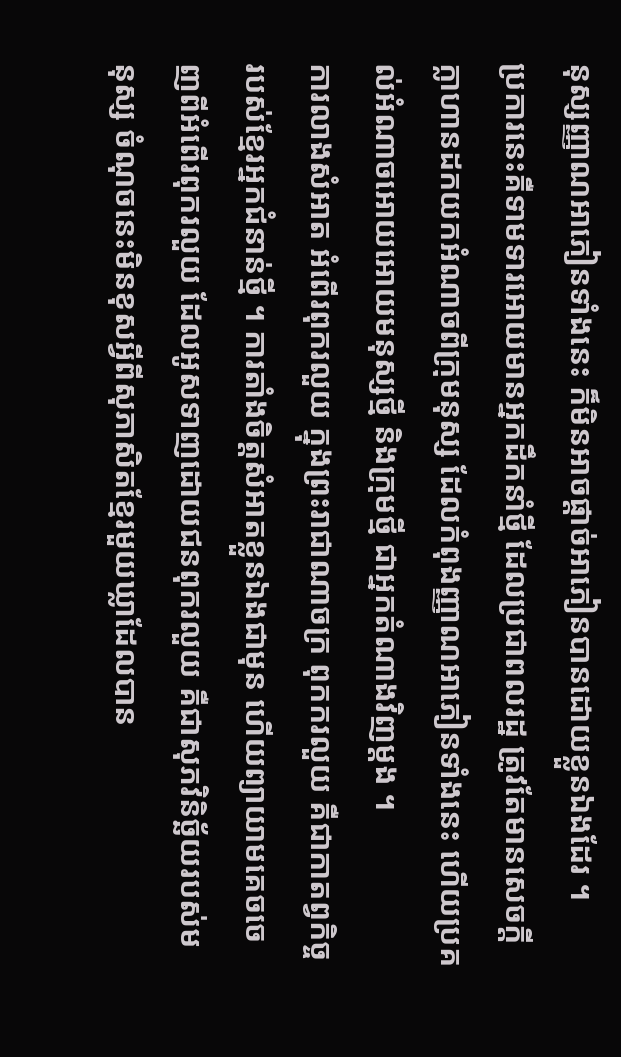នុស្សញ្ញាណអាភៀនទាំងនេះ ក៏មិនអាចផ្តាច់អាភៀនបានដោយខ្លួនឯងដែរ ។
ប្រការនេះគឺទាមទារអោយមានអ្នកដឹកនាំថ្មី ដែលប្រជាពលរដ្ឋ ត្រូវតែមានសេចក្តីក្លាហានដកយកអំណាចពីក្រុមនុស្ស ដែលកំពុងញ្ញាណអាភៀនទាំងនេះ ហើយប្រគល់អំណាចអោយអោយមនុស្សថ្មី និងក្រុមថ្មី ជាអ្នកតំណាងវិញម្តង ។
ការលាងសំអាត អំពើរពុករលួយ ក្នុងព្រះរាជាណាចក្រ ពុកករលួយ គឺជាកាតព្វកិច្ចរបស់ខ្មែរអ្នកជំនាន់ថ្មី ។ ការតាំងចិត្តសំអាតខ្លួនឯងជាមុន ហើយព្យាយាមគេចចេញពីអំពើរពុករលួយ ដែលអូសទាញដោយជនពុករលួយ គឺជាសុភវិនិច្ឆ័យរបស់មនុស្ស ចំណុចនេះមិនខុសអ្វីពីសុភាសិតខ្មែរមួយឃ្លាដែលបាន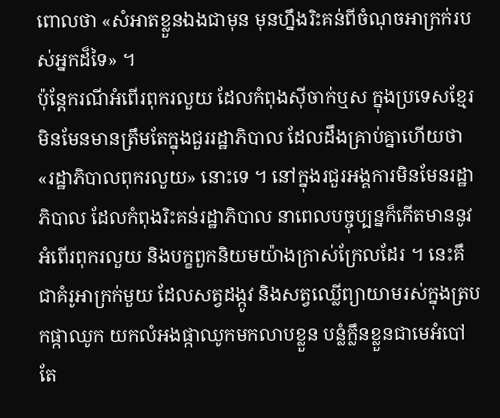ពោលថា «សំអាតខ្លួនឯងជាមុន មុនហ្នឹងរិះគន់ពីចំណុចអាក្រក់របស់អ្នកដ៏ទៃ» ។
ប៉ុន្តែករណីអំពើរពុករលួយ ដែលកំពុងស៊ីចាក់ឬស ក្នុងប្រទេសខ្មែរ មិនមែនមានត្រឹមតែក្នុងជួររដ្ឋាភិបាល ដែលដឹងគ្រាប់គ្នាហើយថា «រដ្ឋាភិបាលពុករលួយ» នោះទេ ។ នៅក្នុងរជួរអង្គការមិនមែនរដ្ឋាភិបាល ដែលកំពុងរិះគន់រដ្ឋាភិបាល នាពេលបច្ចុប្បន្នក៏កើតមាននូវអំពើរពុករលួយ និងបក្ខពួកនិយមយ៉ាងក្រាស់ក្រែលដែរ ។ នេះគឹជាគំរូអាក្រក់មួយ ដែលសត្វដង្កូវ និងសត្វឈ្លើព្យាយាមរស់ក្នុងត្របកផ្កាឈូក យកលំអងផ្កាឈូកមកលាបខ្លួន បន្លំក្លឹនខ្លួនជាមេអំបៅ តែ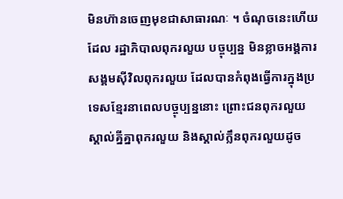មិនហ៊ានចេញមុខជាសាធារណៈ ។ ចំណុចនេះហើយដែល រដ្ឋាភិបាលពុករលួយ បច្ចុប្បន្ន មិនខ្លាចអង្គការសង្គមស៊ីវិលពុករលួយ ដែលបានកំពុងធ្វើការក្នុងប្រទេសខ្មែរនាពេលបច្ចុប្បន្ននោះ ព្រោះជនពុករលួយស្គាល់គ្នីគ្នាពុករលួយ និងស្គាល់ក្លឹនពុករលួយដូច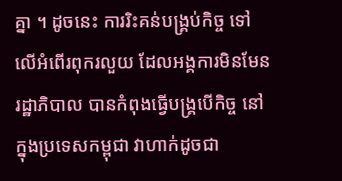គ្នា ។ ដូចនេះ ការរិះគន់បង្រ្គប់កិច្ច ទៅលើអំពើរពុករលួយ ដែលអង្គការមិនមែនរដ្ឋាភិបាល បានកំពុងធ្វើបង្គ្របើកិច្ច នៅក្នុងប្រទេសកម្ពុជា វាហាក់ដូចជា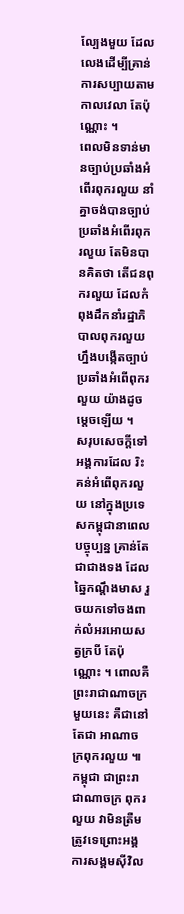ល្បែងមួយ ដែលលេងដើម្បីគ្រាន់ការសប្បាយតាមកាលវេលា តែប៉ុណ្ណោះ ។
ពេលមិនទាន់មានច្បាប់ប្រឆាំងអំពើរពុករលួយ នាំគ្នាចង់បានច្បាប់ប្រឆាំងអំពើរពុករលួយ តែមិនបានគិតថា តើជនពុករលួយ ដែលកំពុងដឹកនាំរដ្ឋាភិបាលពុករលួយ ហ្នឹងបង្កើតច្បាប់ប្រឆាំងអំពើពុករលួយ យ៉ាងដូចម្តេចឡើយ ។
សរុបសេចក្តីទៅ អង្គការដែល រិះគន់អំពើពុករលួយ នៅក្នុងប្រទេសកម្ពុជានាពេលបច្ចុប្បន្ន គ្រាន់តែជាជាងទង ដែលឆ្នៃកណ្តឹងមាស រួចយកទៅចងពាក់លំអរអោយសត្វក្របី តែប៉ុណ្ណោះ ។ ពោលគឺ ព្រះរាជាណាចក្រមួយនេះ គឺជានៅតែជា អាណាចក្រពុករលួយ ៕
កម្ពុជា ជាព្រះរាជាណាចក្រ ពុករលួយ វាមិនត្រឺមត្រូវទេព្រោះអង្គការសង្គមស៊ីវិល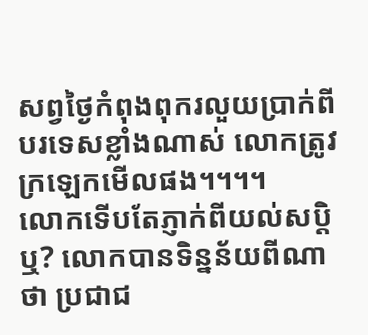សព្វថ្ងៃកំពុងពុករលួយប្រាក់ពីបរទេសខ្លាំងណាស់ លោកត្រូវក្រឡេកមើលផង។។។។
លោកទើបតែភ្ញាក់ពីយល់សប្តិឬ? លោកបានទិន្នន័យពីណា ថា ប្រជាជ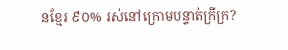នខ្មែរ ៩០% រស់នៅក្រោមបន្ទាត់ក្រីក្រ?